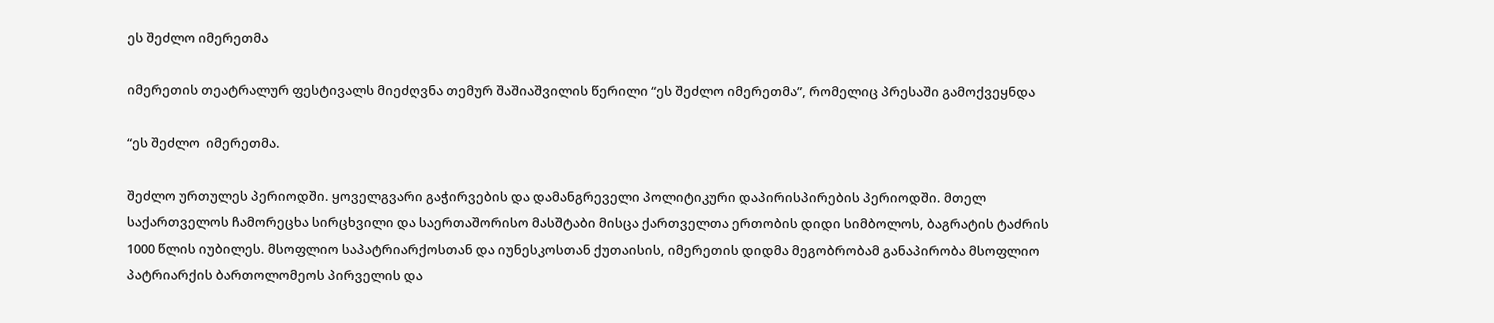ეს შეძლო იმერეთმა

იმერეთის თეატრალურ ფესტივალს მიეძღვნა თემურ შაშიაშვილის წერილი “ეს შეძლო იმერეთმა”, რომელიც პრესაში გამოქვეყნდა

“ეს შეძლო  იმერეთმა.

შეძლო ურთულეს პერიოდში. ყოველგვარი გაჭირვების და დამანგრეველი პოლიტიკური დაპირისპირების პერიოდში. მთელ საქართველოს ჩამორეცხა სირცხვილი და საერთაშორისო მასშტაბი მისცა ქართველთა ერთობის დიდი სიმბოლოს, ბაგრატის ტაძრის 1000 წლის იუბილეს. მსოფლიო საპატრიარქოსთან და იუნესკოსთან ქუთაისის, იმერეთის დიდმა მეგობრობამ განაპირობა მსოფლიო პატრიარქის ბართოლომეოს პირველის და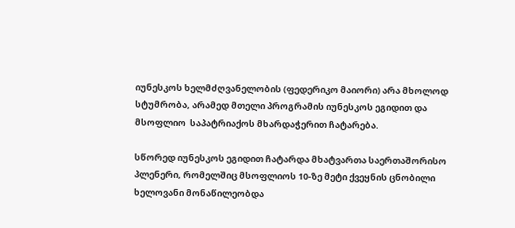იუნესკოს ხელმძღვანელობის (ფედერიკო მაიორი) არა მხოლოდ სტუმრობა, არამედ მთელი პროგრამის იუნესკოს ეგიდით და მსოფლიო  საპატრიაქოს მხარდაჭერით ჩატარება.

სწორედ იუნესკოს ეგიდით ჩატარდა მხატვართა საერთაშორისო პლენერი, რომელშიც მსოფლიოს 10-ზე მეტი ქვეყნის ცნობილი ხელოვანი მონაწილეობდა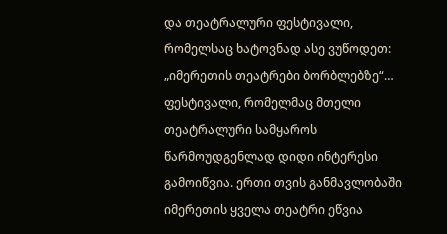და თეატრალური ფესტივალი, რომელსაც ხატოვნად ასე ვუწოდეთ: „იმერეთის თეატრები ბორბლებზე“… ფესტივალი, რომელმაც მთელი თეატრალური სამყაროს წარმოუდგენლად დიდი ინტერესი გამოიწვია. ერთი თვის განმავლობაში იმერეთის ყველა თეატრი ეწვია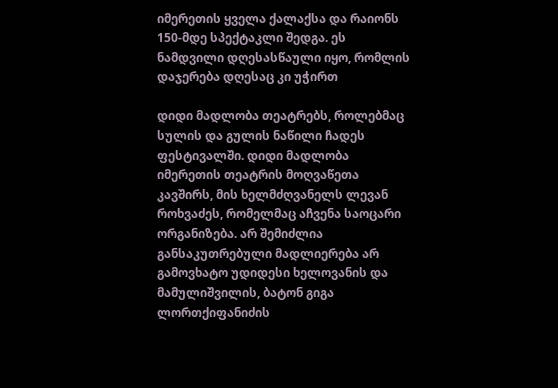იმერეთის ყველა ქალაქსა და რაიონს 150-მდე სპექტაკლი შედგა. ეს ნამდვილი დღესასწაული იყო, რომლის დაჯერება დღესაც კი უჭირთ

დიდი მადლობა თეატრებს, როლებმაც სულის და გულის ნაწილი ჩადეს ფესტივალში. დიდი მადლობა იმერეთის თეატრის მოღვაწეთა კავშირს, მის ხელმძღვანელს ლევან როხვაძეს, რომელმაც აჩვენა საოცარი ორგანიზება. არ შემიძლია განსაკუთრებული მადლიერება არ გამოვხატო უდიდესი ხელოვანის და მამულიშვილის, ბატონ გიგა ლორთქიფანიძის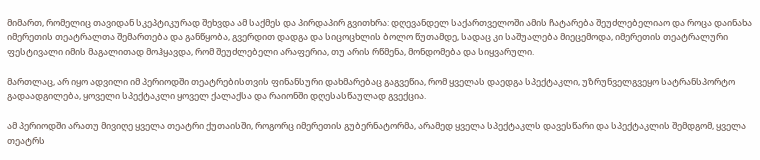მიმართ, რომელიც თავიდან სკეპტიკურად შეხვდა ამ საქმეს და პირდაპირ გვითხრა: დღევანდელ საქართველოში ამის ჩატარება შეუძლებელიაო და როცა დაინახა იმერეთის თეატრალთა შემართება და განწყობა, გვერდით დადგა და სიცოცხლის ბოლო წუთამდე, სადაც კი საშუალება მიეცემოდა, იმერეთის თეატრალური ფესტივალი იმის მაგალითად მოჰყავდა, რომ შეუძლებელი არაფერია, თუ არის რწმენა, მონდომება და სიყვარული.

მართლაც, არ იყო ადვილი იმ პერიოდში თეატრებისთვის ფინანსური დახმარებაც გაგვეწია, რომ ყველას დაედგა სპექტაკლი, უზრუნველგვეყო სატრანსპორტო გადაადგილება, ყოველი სპექტაკლი ყოველ ქალაქსა და რაიონში დღესასწაულად გვექცია.

ამ პერიოდში არათუ მივიღე ყველა თეატრი ქუთაისში, როგორც იმერეთის გუბერნატორმა, არამედ ყველა სპექტაკლს დავესწარი და სპექტაკლის შემდგომ, ყველა თეატრს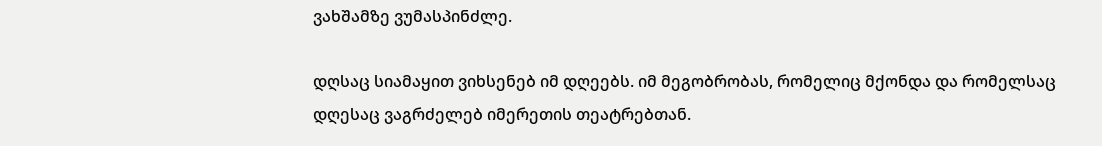ვახშამზე ვუმასპინძლე.

დღსაც სიამაყით ვიხსენებ იმ დღეებს. იმ მეგობრობას, რომელიც მქონდა და რომელსაც დღესაც ვაგრძელებ იმერეთის თეატრებთან.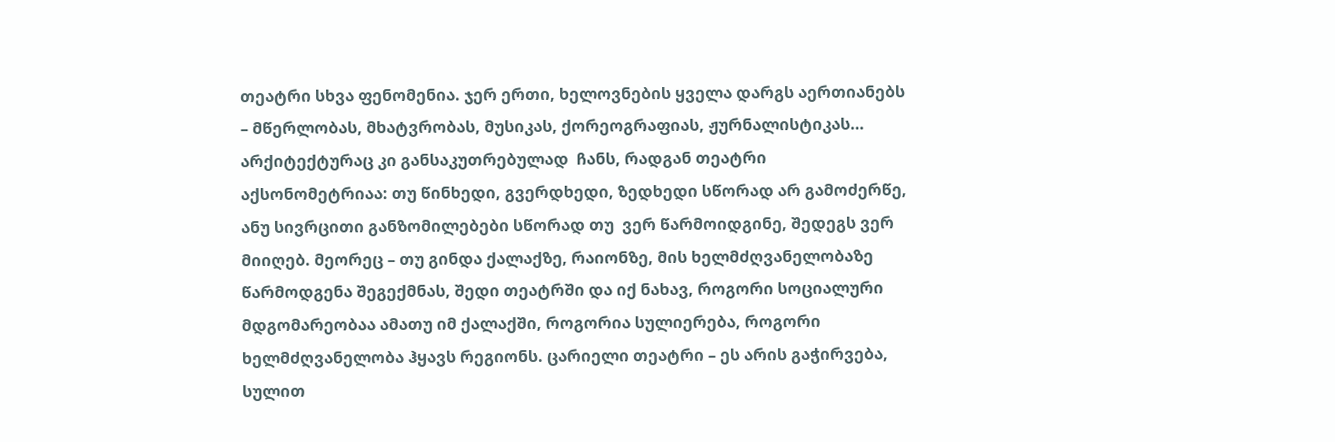თეატრი სხვა ფენომენია. ჯერ ერთი, ხელოვნების ყველა დარგს აერთიანებს – მწერლობას, მხატვრობას, მუსიკას, ქორეოგრაფიას, ჟურნალისტიკას… არქიტექტურაც კი განსაკუთრებულად  ჩანს, რადგან თეატრი აქსონომეტრიაა: თუ წინხედი, გვერდხედი, ზედხედი სწორად არ გამოძერწე, ანუ სივრცითი განზომილებები სწორად თუ  ვერ წარმოიდგინე, შედეგს ვერ მიიღებ. მეორეც – თუ გინდა ქალაქზე, რაიონზე, მის ხელმძღვანელობაზე წარმოდგენა შეგექმნას, შედი თეატრში და იქ ნახავ, როგორი სოციალური მდგომარეობაა ამათუ იმ ქალაქში, როგორია სულიერება, როგორი ხელმძღვანელობა ჰყავს რეგიონს. ცარიელი თეატრი – ეს არის გაჭირვება, სულით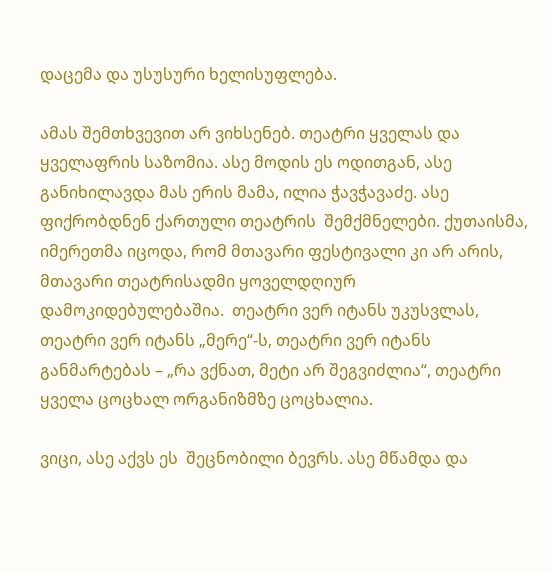დაცემა და უსუსური ხელისუფლება.

ამას შემთხვევით არ ვიხსენებ. თეატრი ყველას და ყველაფრის საზომია. ასე მოდის ეს ოდითგან, ასე განიხილავდა მას ერის მამა, ილია ჭავჭავაძე. ასე ფიქრობდნენ ქართული თეატრის  შემქმნელები. ქუთაისმა, იმერეთმა იცოდა, რომ მთავარი ფესტივალი კი არ არის, მთავარი თეატრისადმი ყოველდღიურ დამოკიდებულებაშია.  თეატრი ვერ იტანს უკუსვლას, თეატრი ვერ იტანს „მერე“-ს, თეატრი ვერ იტანს განმარტებას – „რა ვქნათ, მეტი არ შეგვიძლია“, თეატრი ყველა ცოცხალ ორგანიზმზე ცოცხალია.

ვიცი, ასე აქვს ეს  შეცნობილი ბევრს. ასე მწამდა და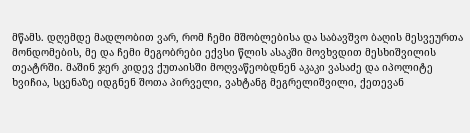მწამს. დღემდე მადლობით ვარ, რომ ჩემი მშობლებისა და საბავშვო ბაღის მესვეურთა მონდომების, მე და ჩემი მეგობრები ექვსი წლის ასაკში მოვხვდით მესხიშვილის თეატრში. მაშინ ჯერ კიდევ ქუთაისში მოღვაწეობდნენ აკაკი ვასაძე და იპოლიტე ხვიჩია, სცენაზე იდგნენ შოთა პირველი, ვახტანგ მეგრელიშვილი, ქეთევან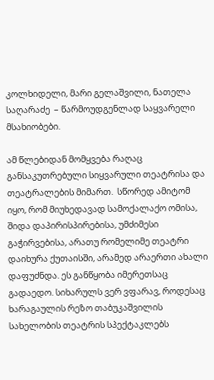კოლხიდელი, მარი გელაშვილი, ნათელა საღარაძე  – წარმოუდგენლად საყვარელი მსახიობები.

ამ წლებიდან მომყვება რაღაც განსაკუთრებული სიყვარული თეატრისა და თეატრალების მიმართ.  სწორედ ამიტომ იყო, რომ მიუხედავად სამოქალაქო ომისა, შიდა დაპირისპირებისა, უმძიმესი გაჭირვებისა, არათუ რომელიმე თეატრი დაიხურა ქუთაისში, არამედ არაერთი ახალი დაფუძნდა. ეს განწყობა იმერეთსაც გადაედო. სიხარულს ვერ ვფარავ, როდესაც ხარაგაულის რეზო თაბუკაშვილის სახელობის თეატრის სპექტაკლებს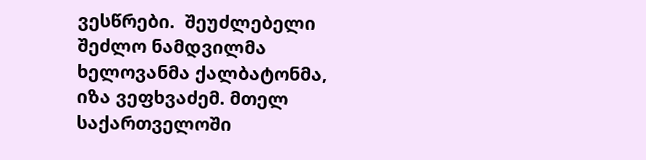ვესწრები.  შეუძლებელი შეძლო ნამდვილმა ხელოვანმა ქალბატონმა, იზა ვეფხვაძემ. მთელ საქართველოში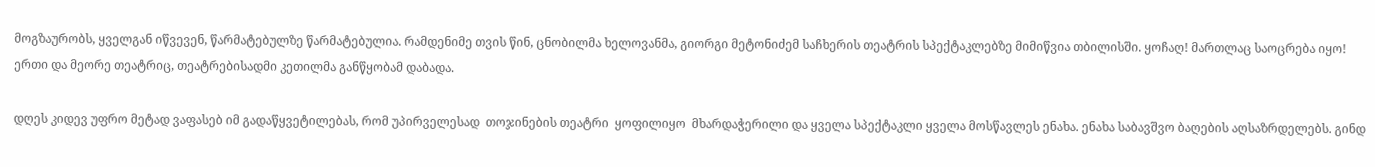მოგზაურობს, ყველგან იწვევენ, წარმატებულზე წარმატებულია. რამდენიმე თვის წინ, ცნობილმა ხელოვანმა, გიორგი მეტონიძემ საჩხერის თეატრის სპექტაკლებზე მიმიწვია თბილისში. ყოჩაღ! მართლაც საოცრება იყო! ერთი და მეორე თეატრიც, თეატრებისადმი კეთილმა განწყობამ დაბადა.

დღეს კიდევ უფრო მეტად ვაფასებ იმ გადაწყვეტილებას, რომ უპირველესად  თოჯინების თეატრი  ყოფილიყო  მხარდაჭერილი და ყველა სპექტაკლი ყველა მოსწავლეს ენახა. ენახა საბავშვო ბაღების აღსაზრდელებს. გინდ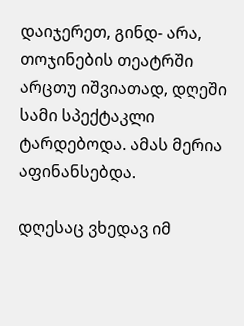დაიჯერეთ, გინდ- არა, თოჯინების თეატრში არცთუ იშვიათად, დღეში სამი სპექტაკლი ტარდებოდა. ამას მერია აფინანსებდა.

დღესაც ვხედავ იმ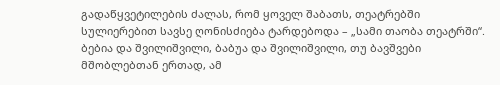გადაწყვეტილების ძალას, რომ ყოველ შაბათს, თეატრებში სულიერებით სავსე ღონისძიება ტარდებოდა – „სამი თაობა თეატრში“. ბებია და შვილიშვილი, ბაბუა და შვილიშვილი, თუ ბავშვები მშობლებთან ერთად, ამ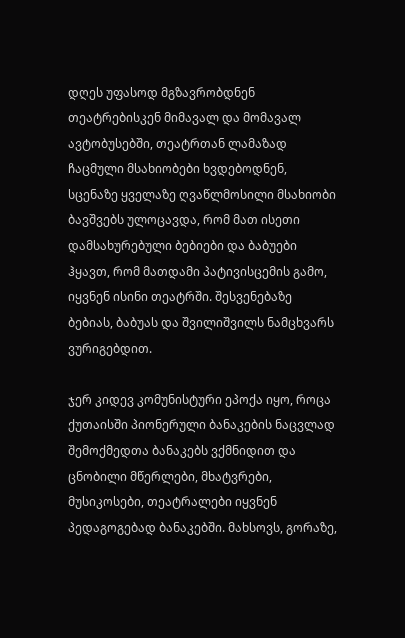დღეს უფასოდ მგზავრობდნენ თეატრებისკენ მიმავალ და მომავალ ავტობუსებში, თეატრთან ლამაზად ჩაცმული მსახიობები ხვდებოდნენ, სცენაზე ყველაზე ღვაწლმოსილი მსახიობი ბავშვებს ულოცავდა, რომ მათ ისეთი დამსახურებული ბებიები და ბაბუები ჰყავთ, რომ მათდამი პატივისცემის გამო, იყვნენ ისინი თეატრში. შესვენებაზე ბებიას, ბაბუას და შვილიშვილს ნამცხვარს ვურიგებდით.

ჯერ კიდევ კომუნისტური ეპოქა იყო, როცა ქუთაისში პიონერული ბანაკების ნაცვლად შემოქმედთა ბანაკებს ვქმნიდით და ცნობილი მწერლები, მხატვრები, მუსიკოსები, თეატრალები იყვნენ პედაგოგებად ბანაკებში. მახსოვს, გორაზე,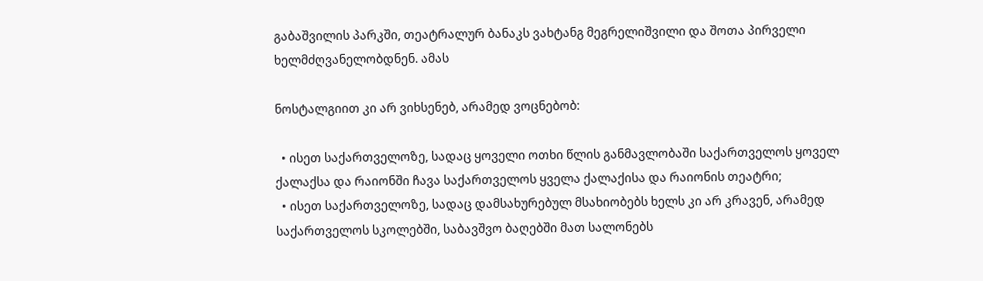გაბაშვილის პარკში, თეატრალურ ბანაკს ვახტანგ მეგრელიშვილი და შოთა პირველი ხელმძღვანელობდნენ. ამას

ნოსტალგიით კი არ ვიხსენებ, არამედ ვოცნებობ:

  • ისეთ საქართველოზე, სადაც ყოველი ოთხი წლის განმავლობაში საქართველოს ყოველ ქალაქსა და რაიონში ჩავა საქართველოს ყველა ქალაქისა და რაიონის თეატრი;
  • ისეთ საქართველოზე, სადაც დამსახურებულ მსახიობებს ხელს კი არ კრავენ, არამედ საქართველოს სკოლებში, საბავშვო ბაღებში მათ სალონებს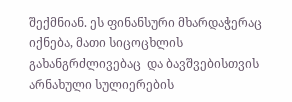შექმნიან. ეს ფინანსური მხარდაჭერაც იქნება, მათი სიცოცხლის გახანგრძლივებაც  და ბავშვებისთვის არნახული სულიერების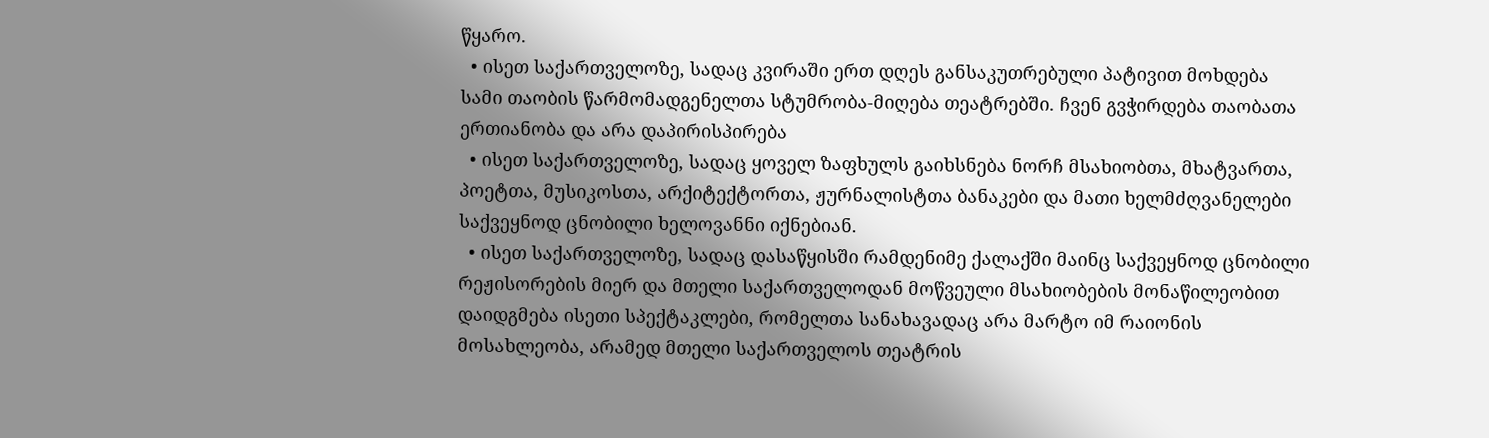წყარო.
  • ისეთ საქართველოზე, სადაც კვირაში ერთ დღეს განსაკუთრებული პატივით მოხდება სამი თაობის წარმომადგენელთა სტუმრობა-მიღება თეატრებში. ჩვენ გვჭირდება თაობათა ერთიანობა და არა დაპირისპირება
  • ისეთ საქართველოზე, სადაც ყოველ ზაფხულს გაიხსნება ნორჩ მსახიობთა, მხატვართა, პოეტთა, მუსიკოსთა, არქიტექტორთა, ჟურნალისტთა ბანაკები და მათი ხელმძღვანელები საქვეყნოდ ცნობილი ხელოვანნი იქნებიან.
  • ისეთ საქართველოზე, სადაც დასაწყისში რამდენიმე ქალაქში მაინც საქვეყნოდ ცნობილი რეჟისორების მიერ და მთელი საქართველოდან მოწვეული მსახიობების მონაწილეობით დაიდგმება ისეთი სპექტაკლები, რომელთა სანახავადაც არა მარტო იმ რაიონის მოსახლეობა, არამედ მთელი საქართველოს თეატრის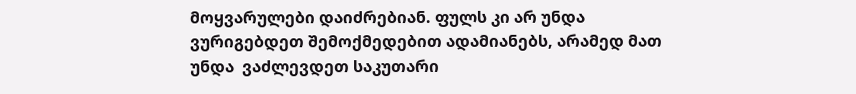მოყვარულები დაიძრებიან. ფულს კი არ უნდა ვურიგებდეთ შემოქმედებით ადამიანებს, არამედ მათ უნდა  ვაძლევდეთ საკუთარი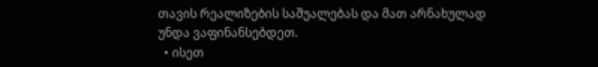თავის რეალიზების საშუალებას და მათ არნახულად უნდა ვაფინანსებდეთ.
  • ისეთ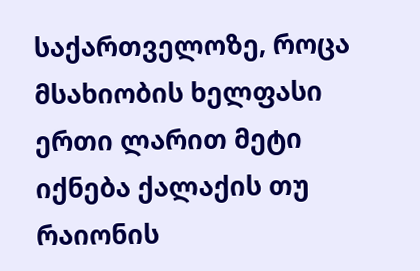საქართველოზე, როცა მსახიობის ხელფასი ერთი ლარით მეტი იქნება ქალაქის თუ რაიონის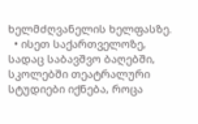ხელმძღვანელის ხელფასზე.
  • ისეთ საქართველოზე, სადაც საბავშვო ბაღებში, სკოლებში თეატრალური სტუდიები იქნება, როცა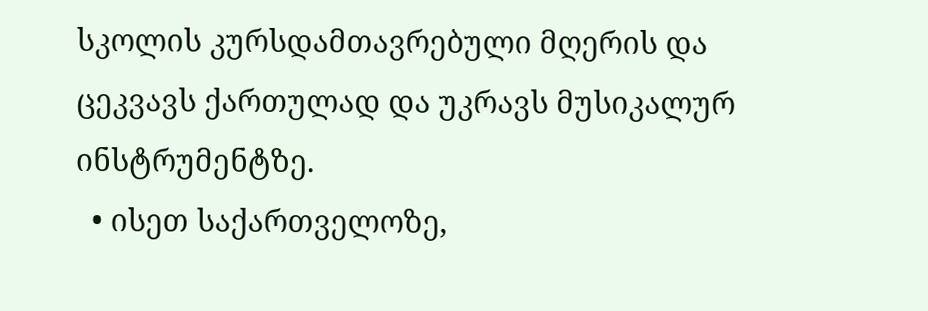სკოლის კურსდამთავრებული მღერის და ცეკვავს ქართულად და უკრავს მუსიკალურ ინსტრუმენტზე.
  • ისეთ საქართველოზე,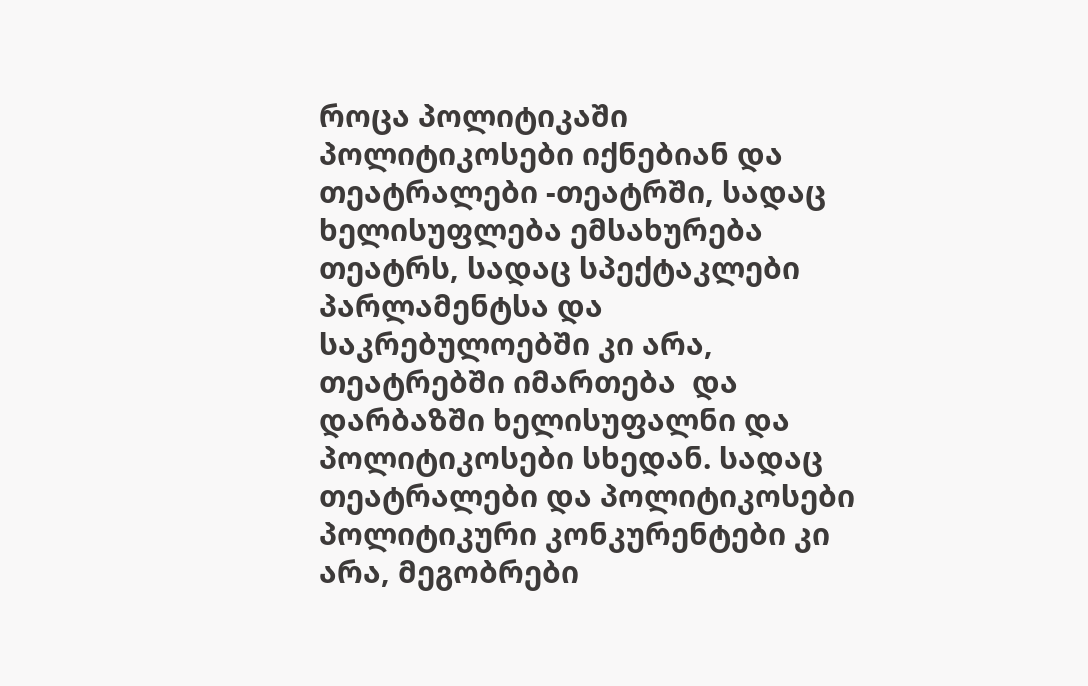როცა პოლიტიკაში პოლიტიკოსები იქნებიან და თეატრალები -თეატრში, სადაც ხელისუფლება ემსახურება თეატრს, სადაც სპექტაკლები  პარლამენტსა და საკრებულოებში კი არა, თეატრებში იმართება  და დარბაზში ხელისუფალნი და პოლიტიკოსები სხედან. სადაც თეატრალები და პოლიტიკოსები პოლიტიკური კონკურენტები კი არა, მეგობრები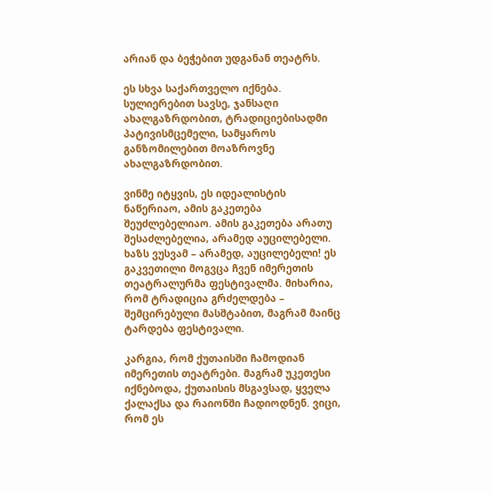არიან და ბეჭებით უდგანან თეატრს.

ეს სხვა საქართველო იქნება. სულიერებით სავსე, ჯანსაღი ახალგაზრდობით, ტრადიციებისადმი პატივისმცემელი, სამყაროს განზომილებით მოაზროვნე ახალგაზრდობით.

ვინმე იტყვის, ეს იდეალისტის ნაწერიაო, ამის გაკეთება შეუძლებელიაო. ამის გაკეთება არათუ შესაძლებელია, არამედ აუცილებელი. ხაზს ვუსვამ – არამედ, აუცილებელი! ეს გაკვეთილი მოგვცა ჩვენ იმერეთის თეატრალურმა ფესტივალმა. მიხარია, რომ ტრადიცია გრძელდება – შემცირებული მასშტაბით, მაგრამ მაინც  ტარდება ფესტივალი.

კარგია, რომ ქუთაისში ჩამოდიან იმერეთის თეატრები. მაგრამ უკეთესი იქნებოდა, ქუთაისის მსგავსად, ყველა ქალაქსა და რაიონში ჩადიოდნენ. ვიცი, რომ ეს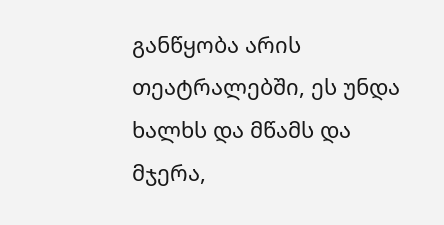განწყობა არის თეატრალებში, ეს უნდა ხალხს და მწამს და მჯერა,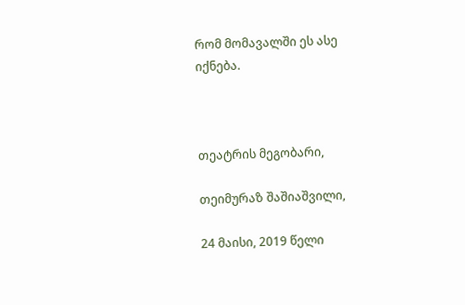რომ მომავალში ეს ასე იქნება.



თეატრის მეგობარი,

თეიმურაზ შაშიაშვილი,

24 მაისი, 2019 წელი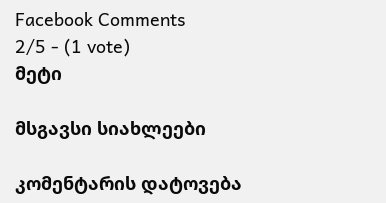Facebook Comments
2/5 - (1 vote)
მეტი

მსგავსი სიახლეები

კომენტარის დატოვება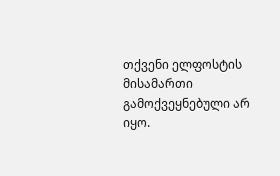თქვენი ელფოსტის მისამართი გამოქვეყნებული არ იყო.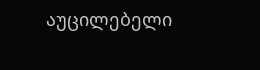აუცილებელი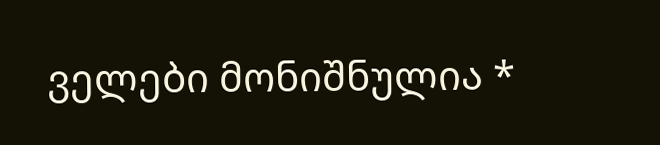ველები მონიშნულია *